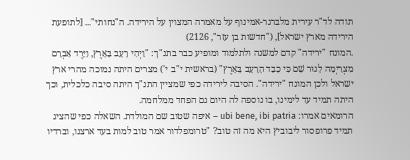תודה לד"ר עירית מלברגר-אמינוף על מאמרה המצוין על הירידה. ה"נחותי"... [לתופעת הירידה מארץ ישראל], ("חדשות בן עזר", 2126)
.המונח "ירידה" קדם למשנה ולתלמוד ומופיע כבר בתנ"ך: "וַיְהִי רָעָב בָּאָרֶץ, וַיֵּרֶד אַבְרָם מִצְרַיְמָה לָגוּר שָׁם כִּי כָבֵד הָרָעָב בָּאָרֶץ" (בראשית י"ב י') מצרים היתה נמוכה מהרי ארץ ישראל ולכן המונח "ירידה". הסיבה לירידה כפי שמציין התנ"ך היתה סיבה כלכלית, וכך היתה תמיד עד לימינו, בו נוספה לה היום גם הפחד ממלחמה.
הרומאים אמרו: ubi bene, ibi patria – איפה שטוב שם המולדת. השאלה כפי שהציג תמיד פרופסור ליבוביץ היא מה זה טוב? "טרומפלדור אמר טוב למות בעד ארצנו, וברדיו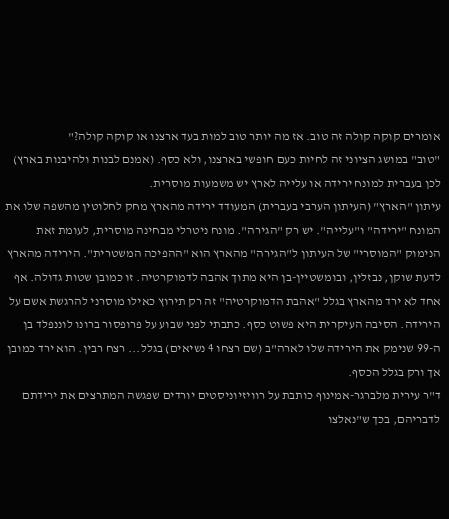אומרים קוקה קולה זה טוב. אז מה יותר טוב למות בעד ארצנו או קוקה קולה?"
"טוב" במושג הציוני זה לחיות כעם חופשי בארצנו, ולא כסף. (אמנם לבנות ולהיבנות בארץ) לכן בעברית למונח ירידה או עלייה לארץ יש משמעות מוסרית.
עיתון "הארץ" (העיתון הערבי בעברית) המעודד ירידה מהארץ מחק לחלוטין מהשפה שלו את המונח "ירידה" ו"עלייה". יש רק "הגירה". מונח ניטרלי מבחינה מוסרית, לעומת זאת הנימוק "המוסרי" של העיתון ל"הגירה" מהארץ הוא "ההפיכה המשטרית". הירידה מהארץ לדעת שוקן, נבזלין, ובומשטיין-בן היא מתוך אהבה לדמוקרטיה. זו כמובן שטות גדולה. אף אחד לא ירד מהארץ בגלל "אהבת הדמוקרטיה" זה רק תירוץ כאילו מוסרני להרגשת אשם על הירידה. הסיבה העיקרית היא פשוט כסף. כתבתי לפני שבוע על פרופסור ברונו לוננפלד בן ה-99 שנימק את הירידה שלו לארה"ב (שם רצחו 4 נשיאים) בגלל... רצח רבין. הוא ירד כמובן אך ורק בגלל הכסף.
ד"ר עירית מלברגר-אמינוף כותבת על רוויזיוניסטים יורדים שפגשה המתרצים את ירידתם לדבריהם, בכך ש"נאלצו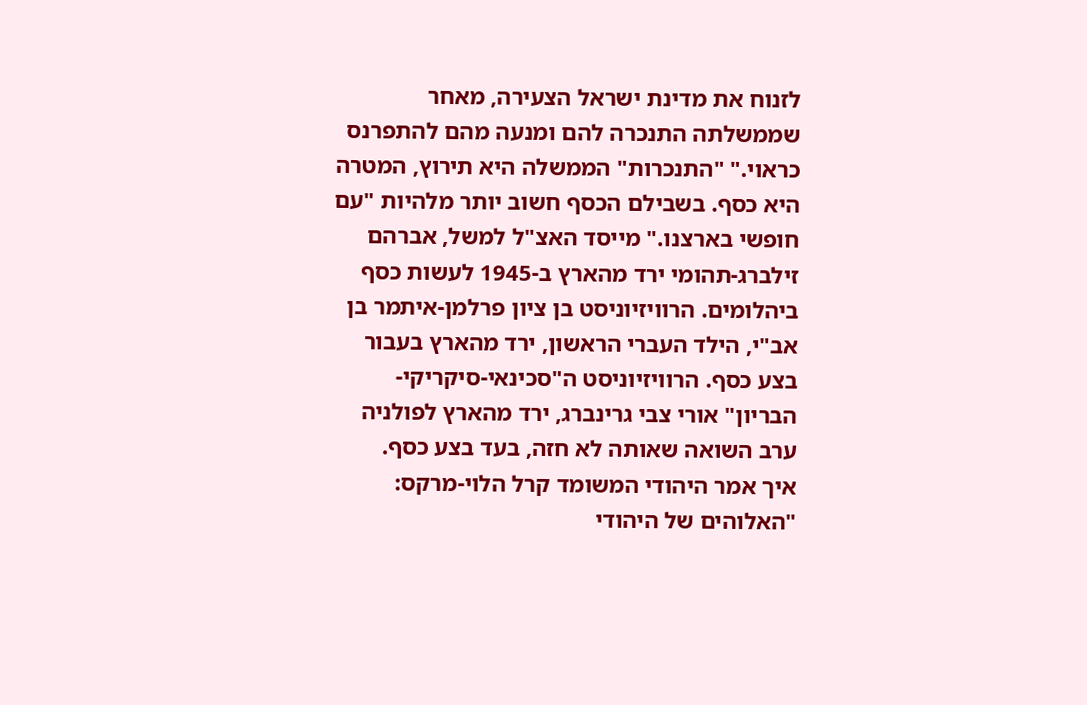לזנוח את מדינת ישראל הצעירה, מאחר שממשלתה התנכרה להם ומנעה מהם להתפרנס כראוי." "התנכרות" הממשלה היא תירוץ, המטרה היא כסף. בשבילם הכסף חשוב יותר מלהיות "עם חופשי בארצנו." מייסד האצ"ל למשל, אברהם זילברג-תהומי ירד מהארץ ב-1945 לעשות כסף ביהלומים. הרוויזיוניסט בן ציון פרלמן-איתמר בן אב"י, הילד העברי הראשון, ירד מהארץ בעבור בצע כסף. הרוויזיוניסט ה"סכינאי-סיקריקי-הבריון" אורי צבי גרינברג, ירד מהארץ לפולניה ערב השואה שאותה לא חזה, בעד בצע כסף.
איך אמר היהודי המשומד קרל הלוי-מרקס: "האלוהים של היהודי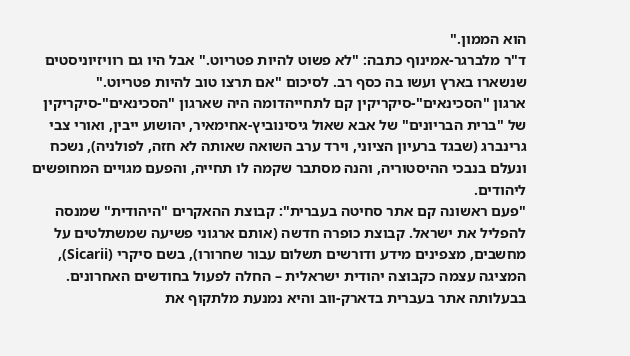הוא הממון."
ד"ר מלברגר-אמינוף כתבה: "לא פשוט להיות פטריוט." אבל היו גם רוויזיוניסטים שנשארו בארץ ועשו בה כסף רב. לסיכום "אם תרצו טוב להיות פטריוט."
ארגון "הסכינאים"-סיקריקין קם לתחייהדומה היה שארגון "הסכינאים"-סיקריקין של "ברית הבריונים" של אבא שאול גיסינוביץ-אחימאיר, יהושוע ייבין, ואורי צבי גרינברג (שבגד ברעיון הציוני, וירד ערב השואה שאותה לא חזה, לפולניה), נשכח ונעלם בנבכי ההיסטוריה, והנה מסתבר שקמה לו תחייה, והפעם מגויים המחופשים ליהודים.
"פעם ראשונה קם אתר סחיטה בעברית": קבוצת ההאקרים "היהודית" שמנסה להפליל את ישראל. קבוצת כופרה חדשה (אותם ארגוני פשיעה שמשתלטים על מחשבים, מצפינים מידע ודורשים תשלום עבור שחרורו), בשם סיקרי (Sicarii), המציגה עצמה כקבוצה יהודית ישראלית – החלה לפעול בחודשים האחרונים. בבעלותה אתר בעברית בדארק-ווב והיא נמנעת מלתקוף את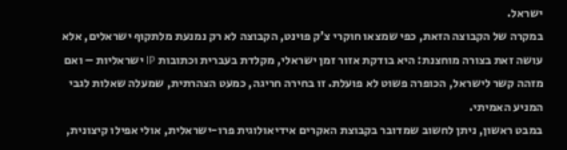ישראל.
במקרה של הקבוצה הזאת, כפי שמצאו חוקרי צ'ק פוינט, הקבוצה לא רק נמנעת מלתקוף ישראלים, אלא עושה זאת בצורה מוחצנת: היא בודקת אזור זמן ישראלי, מקלדת בעברית וכתובות IP ישראליות – ואם מזהה קשר לישראל, הכופרה פשוט לא פועלת. זו בחירה חריגה, כמעט הצהרתית, שמעלה שאלות לגבי המניע האמיתי.
במבט ראשון, ניתן לחשוב שמדובר בקבוצת האקרים אידיאולוגית פרו-ישראלית, אולי אפילו קיצונית,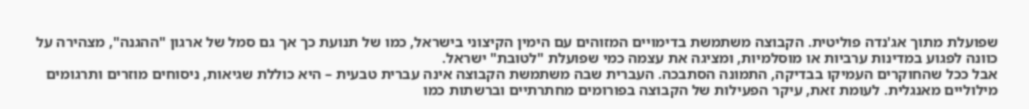שפועלת מתוך אג'נדה פוליטית. הקבוצה משתמשת בדימויים המזוהים עם הימין הקיצוני בישראל, כמו של תנועת כך אך גם סמל של ארגון "ההגנה", מצהירה על כוונה לפגוע במדינות ערביות או מוסלמיות, ומציגה את עצמה כמי שפועלת "לטובת" ישראל.
אבל ככל שהחוקרים העמיקו בבדיקה, התמונה הסתבכה. העברית שבה משתמשת הקבוצה אינה עברית טבעית – היא כוללת שגיאות, ניסוחים מוזרים ותרגומים מילוליים מאנגלית. לעומת זאת, עיקר הפעילות של הקבוצה בפורומים מחתרתיים וברשתות כמו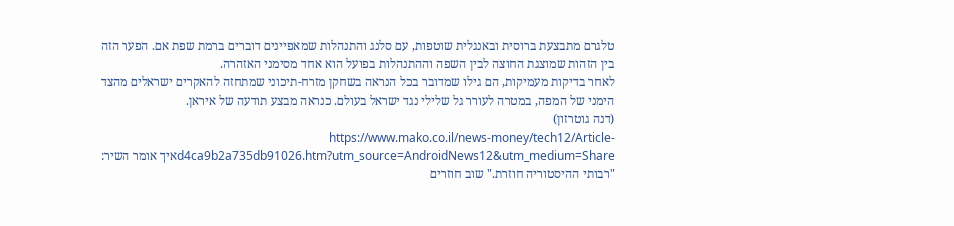טלגרם מתבצעת ברוסית ובאנגלית שוטפות, עם סלנג והתנהלות שמאפיינים דוברים ברמת שפת אם. הפער הזה בין הזהות שמוצגת החוצה לבין השפה וההתנהלות בפועל הוא אחד מסימני האזהרה.
לאחר בדיקות מעמיקות, הם גילו שמדובר בכל הנראה בשחקן מזרח-תיכוני שמתחזה להאקרים ישראלים מהצד הימני של המפה, במטרה לעורר גל שלילי נגד ישראל בעולם. כנראה מבצע תודעה של איראן.
(דנה גוטרזון)
https://www.mako.co.il/news-money/tech12/Article-d4ca9b2a735db91026.htm?utm_source=AndroidNews12&utm_medium=Shareאיך אומר השיר: "רבותי ההיסטוריה חוזרת." שוב חוזרים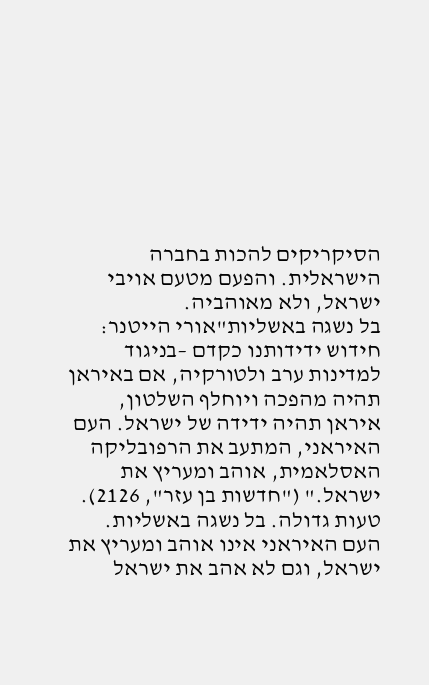הסיקריקים להכות בחברה הישראלית. והפעם מטעם אויבי ישראל, ולא מאוהביה.
בל נשגה באשליות"אורי הייטנר: חידוש ידידותנו כקדם –בניגוד למדינות ערב ולטורקיה, אם באיראן תהיה מהפכה ויוחלף השלטון, איראן תהיה ידידה של ישראל. העם האיראני, המתעב את הרפובליקה האסלאמית, אוהב ומעריץ את ישראל." ("חדשות בן עזר", 2126).
טעות גדולה. בל נשגה באשליות. העם האיראני אינו אוהב ומעריץ את ישראל, וגם לא אהב את ישראל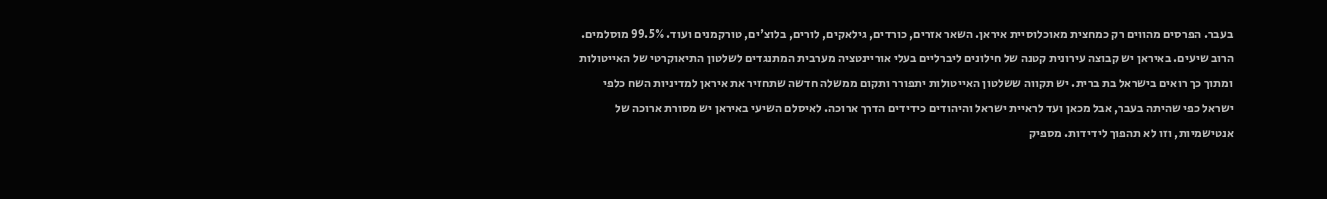בעבר. הפרסים מהווים רק כמחצית מאוכלוסיית איראן. השאר אזרים, כורדים, גילאקים, לורים, בלוצ'ים, טורקמנים ועוד. 99.5% מוסלמים. הרוב שיעים. באיראן יש קבוצה עירונית קטנה של חילונים ליברליים בעלי אוריינטציה מערבית המתנגדים לשלטון התיאוקרטי של האייטולות ומתוך כך רואים בישראל בת ברית. יש תקווה ששלטון האייטולות יתפורר ותקום ממשלה חדשה שתחזיר את איראן למדיניות השח כלפי ישראל כפי שהיתה בעבר, אבל מכאן ועד לראיית ישראל והיהודים כידידים הדרך ארוכה. לאיסלם השיעי באיראן יש מסורת ארוכה של אנטישמיות, וזו לא תהפוך לידידות. מספיק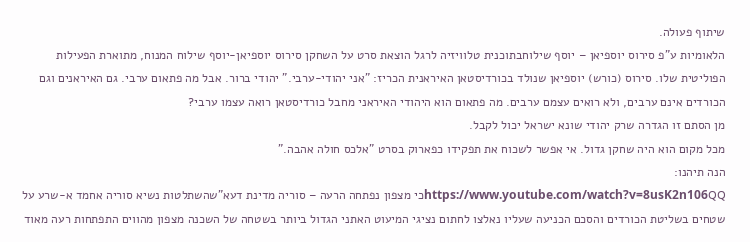שיתוף פעולה.
הלאומיות ע"פ סירוס יוספיאן – יוסף שילוחבתוכנית טלוויזיה לרגל הוצאת סרט על השחקן סירוס יוספיאן-יוסף שילוח המנוח, מתוארת הפעילות הפוליטית שלו. סירוס (כורש) יוספיאן שנולד בכורדיסטאן האיראנית הכריז: "אני יהודי-ערבי." יהודי ברור. אבל מה פתאום ערבי. גם האיראנים וגם הכורדים אינם ערבים, ולא רואים עצמם ערבים. מה פתאום הוא היהודי האיראני מחבל כורדיסטאן רואה עצמו ערבי?
מן הסתם זו הגדרה שרק יהודי שונא ישראל יכול לקבל.
מכל מקום הוא היה שחקן גדול. אי אפשר לשכוח את תפקידו כפארוק בסרט "אלכס חולה אהבה."
הנה תיהנו:
https://www.youtube.com/watch?v=8usK2n106QQכי מצפון נפתחה הרעה – סוריה מדינת דעא"שהשתלטות נשיא סוריה אחמד א-שרע על שטחים בשליטת הכורדים והסכם הכניעה שעליו נאלצו לחתום נציגי המיעוט האתני הגדול ביותר בשטחה של השכנה מצפון מהווים התפתחות רעה מאוד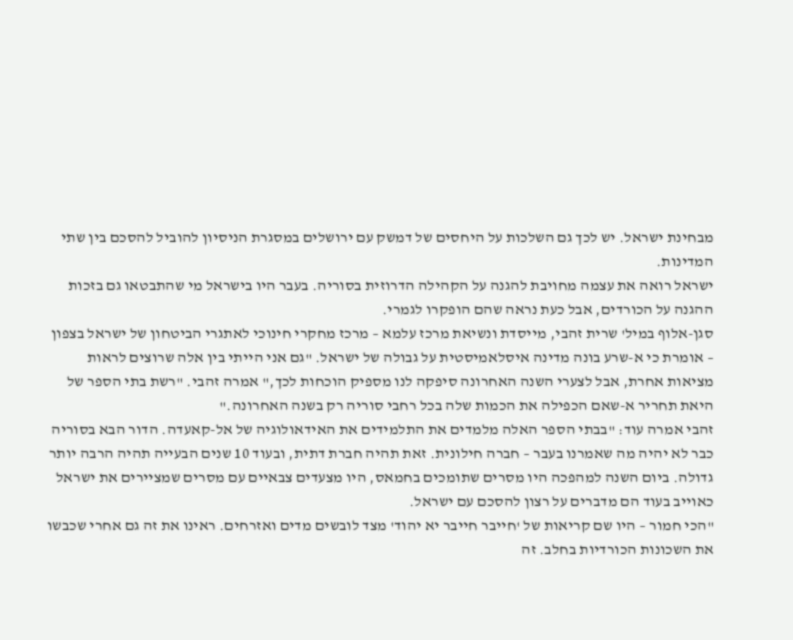מבחינת ישראל. יש לכך גם השלכות על היחסים של דמשק עם ירושלים במסגרת הניסיון להוביל להסכם בין שתי המדינות.
ישראל רואה את עצמה מחויבת להגנה על הקהילה הדרוזית בסוריה. בעבר היו בישראל מי שהתבטאו גם בזכות ההגנה על הכורדים, אבל כעת נראה שהם הופקרו לגמרי.
סגן-אלוף במיל' שרית זהבי, מייסדת ונשיאת מרכז עלמא – מרכז מחקרי חינוכי לאתגרי הביטחון של ישראל בצפון – אומרת כי א-שרע בונה מדינה איסלאמיסטית על גבולה של ישראל. "גם אני הייתי בין אלה שרוצים לראות מציאות אחרת, אבל לצערי השנה האחרונה סיפקה לנו מספיק הוכחות לכך," אמרה זהבי. "רשת בתי הספר של היאת תחריר א-שאם הכפילה את הכמות שלה בכל רחבי סוריה רק בשנה האחרונה."
זהבי אמרה עוד: "בבתי הספר האלה מלמדים את התלמידים את האידאולוגיה של אל-קאעדה. הדור הבא בסוריה כבר לא יהיה מה שאמרנו בעבר – חברה חילונית. זאת תהיה חברת דתית, ובעוד 10 שנים הבעייה תהיה הרבה יותר גדולה. ביום השנה למהפכה היו מסרים שתומכים בחמאס, היו מצעדים צבאיים עם מסרים שמציירים את ישראל כאוייב בעוד הם מדברים על רצון להסכם עם ישראל.
"הכי חמור – היו שם קריאות של 'חייבר חייבר יא יהוד' מצד לובשים מדים ואזרחים. ראינו את זה גם אחרי שכבשו את השכונות הכורדיות בחלב. זה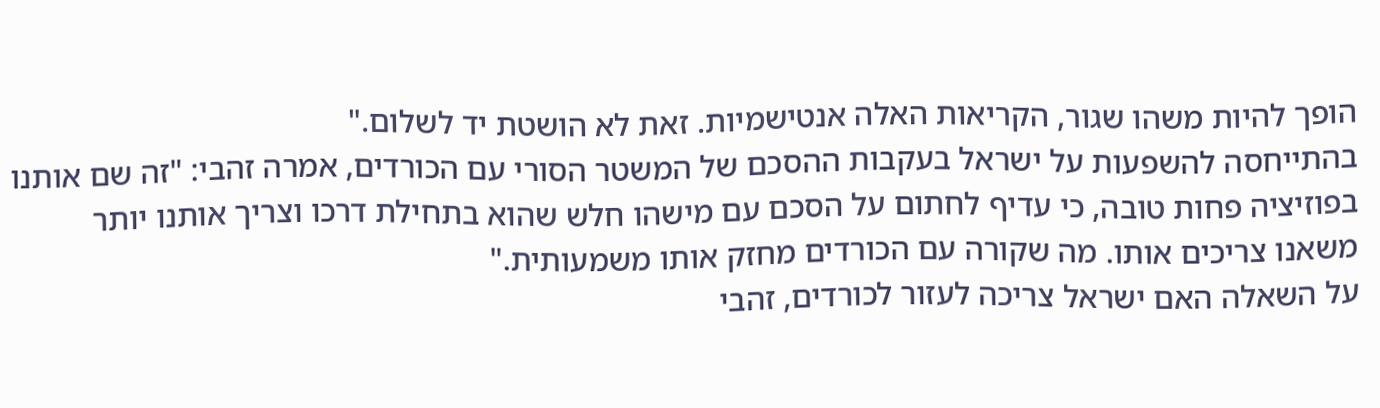הופך להיות משהו שגור, הקריאות האלה אנטישמיות. זאת לא הושטת יד לשלום."
בהתייחסה להשפעות על ישראל בעקבות ההסכם של המשטר הסורי עם הכורדים, אמרה זהבי: "זה שם אותנו בפוזיציה פחות טובה, כי עדיף לחתום על הסכם עם מישהו חלש שהוא בתחילת דרכו וצריך אותנו יותר משאנו צריכים אותו. מה שקורה עם הכורדים מחזק אותו משמעותית."
על השאלה האם ישראל צריכה לעזור לכורדים, זהבי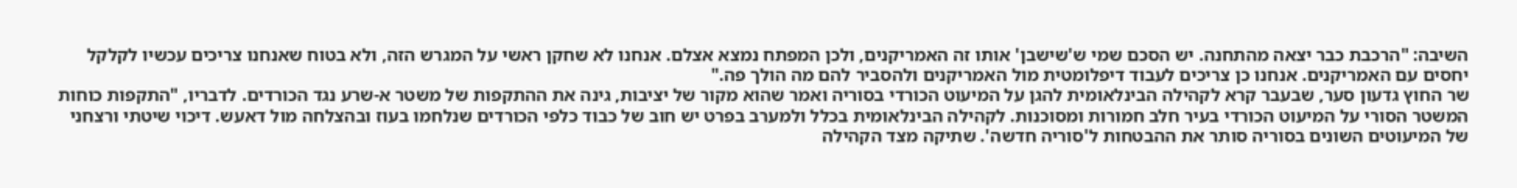השיבה: "הרכבת כבר יצאה מהתחנה. יש הסכם שמי ש'שישבן' אותו זה האמריקנים, ולכן המפתח נמצא אצלם. אנחנו לא שחקן ראשי על המגרש הזה, ולא בטוח שאנחנו צריכים עכשיו לקלקל יחסים עם האמריקנים. אנחנו כן צריכים לעבוד דיפלומטית מול האמריקנים ולהסביר להם מה הולך פה."
שר החוץ גדעון סער, שבעבר קרא לקהילה הבינלאומית להגן על המיעוט הכורדי בסוריה ואמר שהוא מקור של יציבות, גינה את ההתקפות של משטר א-שרע נגד הכורדים. לדבריו, "התקפות כוחות המשטר הסורי על המיעוט הכורדי בעיר חלב חמורות ומסוכנות. לקהילה הבינלאומית בכלל ולמערב בפרט יש חוב של כבוד כלפי הכורדים שנלחמו בעוז ובהצלחה מול דאעש. דיכוי שיטתי ורצחני של המיעוטים השונים בסוריה סותר את ההבטחות ל'סוריה חדשה'. שתיקה מצד הקהילה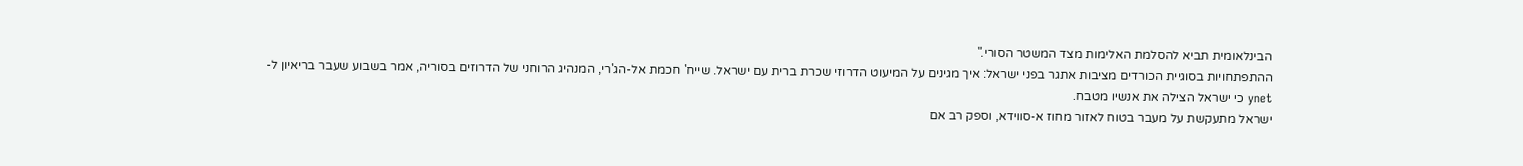הבינלאומית תביא להסלמת האלימות מצד המשטר הסורי."
ההתפתחויות בסוגיית הכורדים מציבות אתגר בפני ישראל: איך מגינים על המיעוט הדרוזי שכרת ברית עם ישראל. שייח' חכמת אל-הג'רי, המנהיג הרוחני של הדרוזים בסוריה, אמר בשבוע שעבר בריאיון ל-
ynet כי ישראל הצילה את אנשיו מטבח.
ישראל מתעקשת על מעבר בטוח לאזור מחוז א-סווידא, וספק רב אם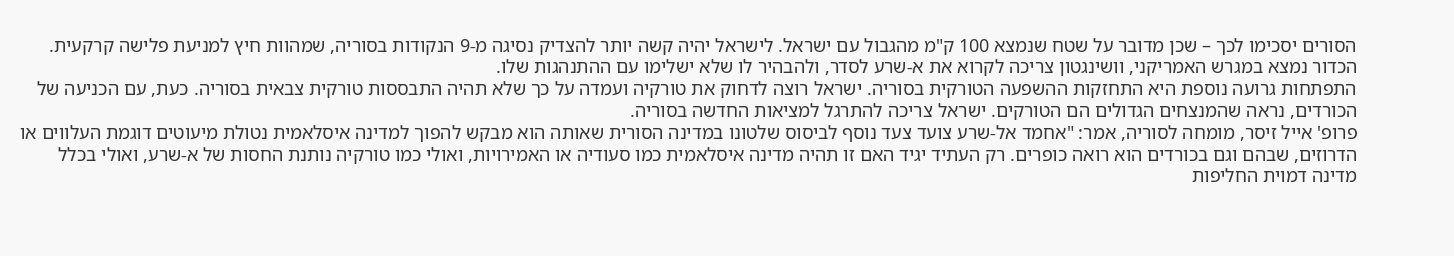הסורים יסכימו לכך – שכן מדובר על שטח שנמצא 100 ק"מ מהגבול עם ישראל. לישראל יהיה קשה יותר להצדיק נסיגה מ-9 הנקודות בסוריה, שמהוות חיץ למניעת פלישה קרקעית. הכדור נמצא במגרש האמריקני, וושינגטון צריכה לקרוא את א-שרע לסדר, ולהבהיר לו שלא ישלימו עם ההתנהגות שלו.
התפתחות גרועה נוספת היא התחזקות ההשפעה הטורקית בסוריה. ישראל רוצה לדחוק את טורקיה ועמדה על כך שלא תהיה התבססות טורקית צבאית בסוריה. כעת, עם הכניעה של הכורדים, נראה שהמנצחים הגדולים הם הטורקים. ישראל צריכה להתרגל למציאות החדשה בסוריה.
פרופ' אייל זיסר, מומחה לסוריה, אמר: "אחמד אל-שרע צועד צעד נוסף לביסוס שלטונו במדינה הסורית שאותה הוא מבקש להפוך למדינה איסלאמית נטולת מיעוטים דוגמת העלווים או הדרוזים, שבהם וגם בכורדים הוא רואה כופרים. רק העתיד יגיד האם זו תהיה מדינה איסלאמית כמו סעודיה או האמירויות, ואולי כמו טורקיה נותנת החסות של א-שרע, ואולי בכלל מדינה דמוית החליפות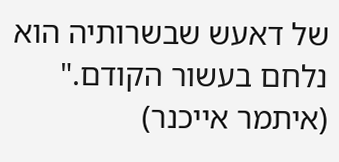של דאעש שבשרותיה הוא נלחם בעשור הקודם."
(איתמר אייכנר)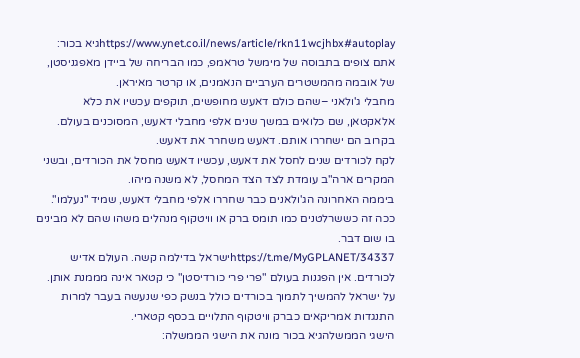https://www.ynet.co.il/news/article/rkn11wcjhbx#autoplayגיא בכור: אתם צופים בתבוסה של מימשל טראמפ, כמו הבריחה של ביידן מאפגניסטן, של אובמה מהמשטרים הערביים הנאמנים, או קרטר מאיראן.
מחבלי ג'ולאני –שהם כולם דאעש מחופשים, תוקפים עכשיו את כלא אלאקטאן, שם כלואים במשך שנים אלפי מחבלי דאעש, המסוכנים בעולם. בקרוב הם ישחררו אותם. דאעש משחרר את דאעש.
לקח לכורדים שנים לחסל את דאעש, עכשיו דאעש מחסל את הכורדים, ובשני המקרים ארה"ב עומדת לצד הצד המחסל, לא משנה מיהו.
ביממה האחרונה הג'ולאנים כבר שחררו אלפי מחבלי דאעש, שמיד "נעלמו".
ככה זה כששרלטנים כמו תומס ברק או וויטקוף מנהלים משהו שהם לא מבינים בו שום דבר.
https://t.me/MyGPLANET/34337ישראל בדילמה קשה. העולם אדיש לכורדים. אין הפגנות בעולם "פרי פרי כורדיסטן" כי קטאר אינה מממנת אותן. על ישראל להמשיך לתמוך בכורדים כולל בנשק כפי שנעשה בעבר למרות התנגדות אמריקאים כברק וויטקוף התלויים בכסף קטארי.
הישגי הממשלהגיא בכור מונה את הישגי הממשלה: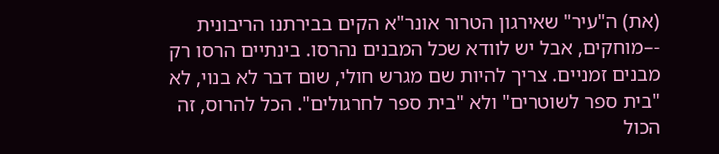(את) ה"עיר" שאירגון הטרור אונר"א הקים בבירתנו הריבונית -–מוחקים, אבל יש לוודא שכל המבנים נהרסו. בינתיים הרסו רק מבנים זמניים. צריך להיות שם מגרש חולי, שום דבר לא בנוי, לא "בית ספר לשוטרים" ולא "בית ספר לחרגולים". הכל להרוס, זה הכול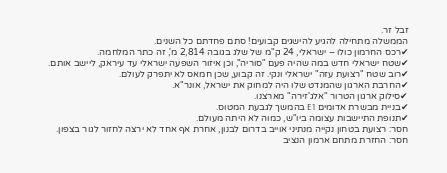זבל זר.
הממשלה מתחילה להגיע להישגים קבועים! סתם פחדתם כל השנים.
✔רכס החרמון כולו – ישראלי, 24 ק"מ של שלג בגובה 2,814 מ', זה כתר המלחמה.
✔שטח ישראלי חדש במה שהיה פעם "סוריה", וכן איזור השפעה ישראלי עד עיראק, ליישב אותם.
✔רוב שטח "רצועת עזה" ישראלי ונקי. זה קבוע, שכן חמאס לא יתפרק לעולם.
✔החרבת הארגון שהמנדט שלו היה למחוק את ישראל, אונר"א.
✔סילוק ארגון הטרור "אלג'זירה" מארצנו.
✔בניית מבשרת אדומים E1 בהמשך לגבעת המטוס.
✔תנופת התיישבות עצומה ביו"ש, כמוה לא היתה מעולם.
חסר: רצועת בטחון נקייה מנתיני אוייב בדרום לבנון, אחרת אף אחד לא ירצה לחזור לגור בצפון.
חסר: החזרת מתחם ארמון הנציב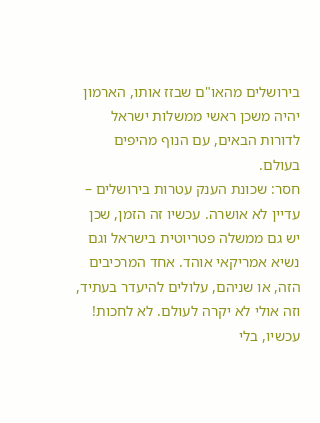בירושלים מהאו"ם שבזז אותו, הארמון יהיה משכן ראשי ממשלות ישראל לדורות הבאים, עם הנוף מהיפים בעולם.
חסר: שכונת הענק עטרות בירושלים – עדיין לא אושרה. עכשיו זה הזמן, שכן יש גם ממשלה פטריוטית בישראל וגם נשיא אמריקאי אוהד. אחד המרכיבים הזה, או שניהם, עלולים להיעדר בעתיד, וזה אולי לא יקרה לעולם. לא לחכות! עכשיו, בלי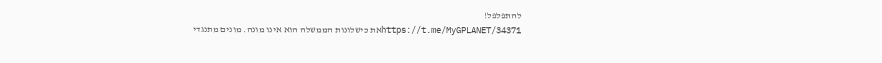להתפלפל!
https://t.me/MyGPLANET/34371את כישלונות הממשלה הוא אינו מונה. מונים מתנגדי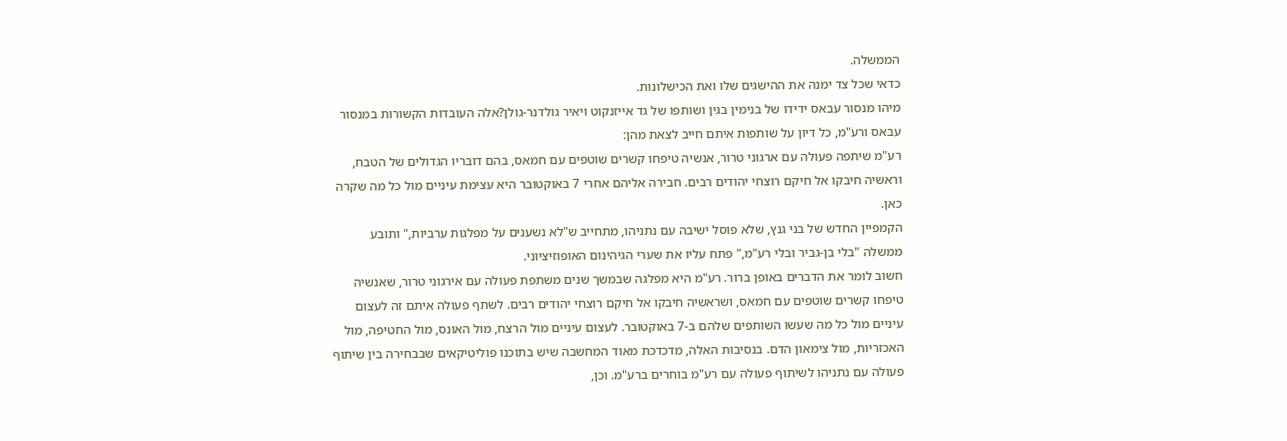הממשלה.
כדאי שכל צד ימנה את ההישגים שלו ואת הכישלונות.
מיהו מנסור עבאס ידידו של בנימין בגין ושותפו של גד אייזנקוט ויאיר גולדנר-גולן?אלה העובדות הקשורות במנסור עבאס ורע"מ, כל דיון על שותפות איתם חייב לצאת מהן:
רע"מ שיתפה פעולה עם ארגוני טרור, אנשיה טיפחו קשרים שוטפים עם חמאס, בהם דובריו הגדולים של הטבח, וראשיה חיבקו אל חיקם רוצחי יהודים רבים. חבירה אליהם אחרי 7 באוקטובר היא עצימת עיניים מול כל מה שקרה כאן.
הקמפיין החדש של בני גנץ, שלא פוסל ישיבה עם נתניהו, מתחייב ש"לא נשענים על מפלגות ערביות," ותובע ממשלה "בלי בן-גביר ובלי רע"מ," פתח עליו את שערי הגיהינום האופוזיציוני.
חשוב לומר את הדברים באופן ברור. רע"מ היא מפלגה שבמשך שנים משתפת פעולה עם אירגוני טרור, שאנשיה טיפחו קשרים שוטפים עם חמאס, ושראשיה חיבקו אל חיקם רוצחי יהודים רבים. לשתף פעולה איתם זה לעצום עיניים מול כל מה שעשו השותפים שלהם ב-7 באוקטובר. לעצום עיניים מול הרצח, מול האונס, מול החטיפה, מול האכזריות, מול צימאון הדם. בנסיבות האלה, מדכדכת מאוד המחשבה שיש בתוכנו פוליטיקאים שבבחירה בין שיתוף פעולה עם נתניהו לשיתוף פעולה עם רע"מ בוחרים ברע"מ. וכן,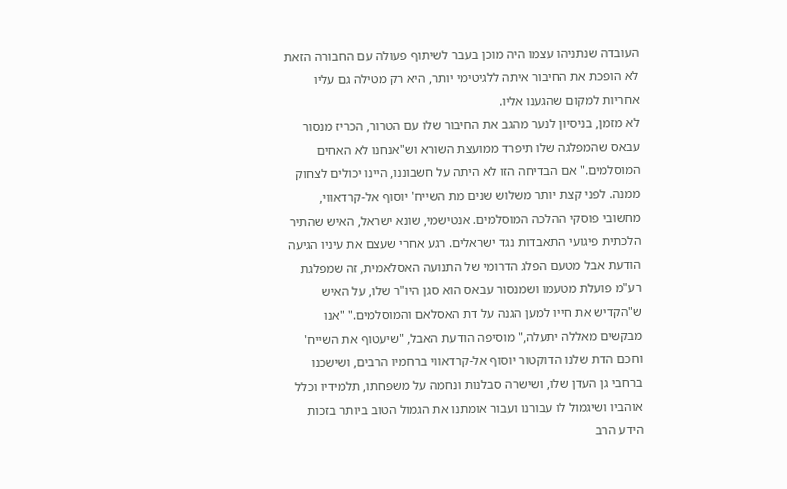העובדה שנתניהו עצמו היה מוכן בעבר לשיתוף פעולה עם החבורה הזאת לא הופכת את החיבור איתה ללגיטימי יותר, היא רק מטילה גם עליו אחריות למקום שהגענו אליו.
לא מזמן, בניסיון לנער מהגב את החיבור שלו עם הטרור, הכריז מנסור עבאס שהמפלגה שלו תיפרד ממועצת השורא וש"אנחנו לא האחים המוסלמים." אם הבדיחה הזו לא היתה על חשבוננו, היינו יכולים לצחוק ממנה. לפני קצת יותר משלוש שנים מת השייח' יוסוף אל-קרדאווי, מחשובי פוסקי ההלכה המוסלמים. אנטישמי, שונא ישראל, האיש שהתיר הלכתית פיגועי התאבדות נגד ישראלים. רגע אחרי שעצם את עיניו הגיעה הודעת אבל מטעם הפלג הדרומי של התנועה האסלאמית, זה שמפלגת רע"מ פועלת מטעמו ושמנסור עבאס הוא סגן היו"ר שלו, על האיש ש"הקדיש את חייו למען הגנה על דת האסלאם והמוסלמים." "אנו מבקשים מאללה יתעלה," מוסיפה הודעת האבל, "שיעטוף את השייח' וחכם הדת שלנו הדוקטור יוסוף אל-קרדאווי ברחמיו הרבים, ושישכנו ברחבי גן העדן שלו, ושישרה סבלנות ונחמה על משפחתו, תלמידיו וכלל אוהביו ושיגמול לו עבורנו ועבור אומתנו את הגמול הטוב ביותר בזכות הידע הרב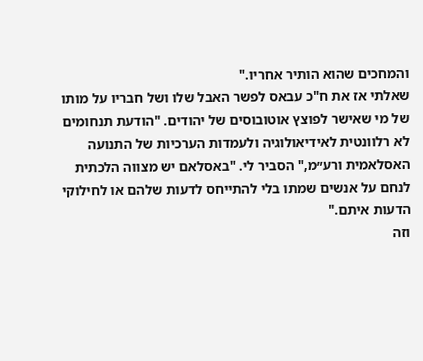והמחכים שהוא הותיר אחריו."
שאלתי אז את ח"כ עבאס לפשר האבל שלו ושל חבריו על מותו של מי שאישר לפוצץ אוטובוסים של יהודים. "הודעת תנחומים לא רלוונטית לאידיאולוגיה ולעמדות הערכיות של התנועה האסלאמית ורע״מ," הסביר לי. "באסלאם יש מצווה הלכתית לנחם על אנשים שמתו בלי להתייחס לדעות שלהם או לחילוקי הדעות איתם."
וזה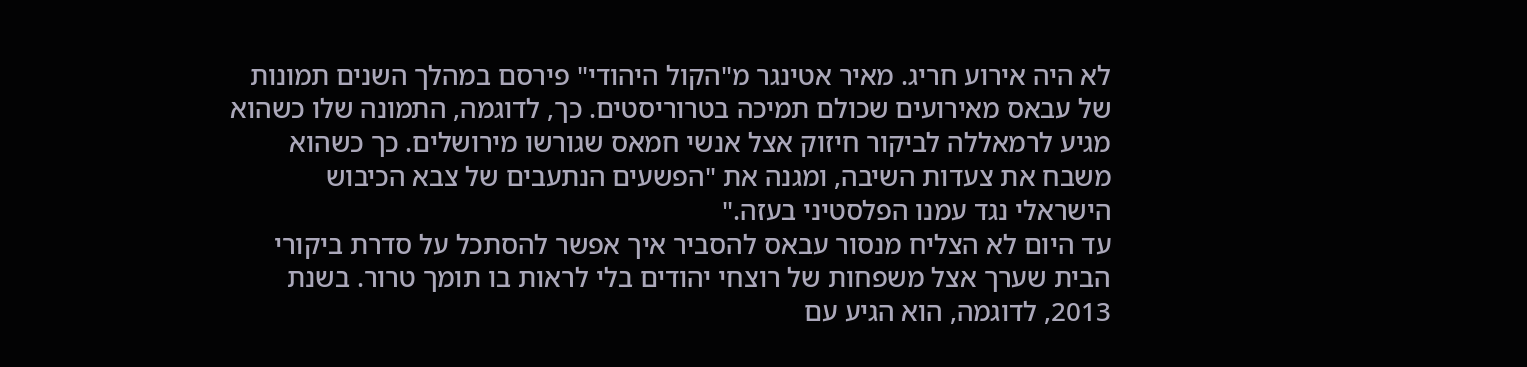לא היה אירוע חריג. מאיר אטינגר מ"הקול היהודי" פירסם במהלך השנים תמונות של עבאס מאירועים שכולם תמיכה בטרוריסטים. כך, לדוגמה, התמונה שלו כשהוא מגיע לרמאללה לביקור חיזוק אצל אנשי חמאס שגורשו מירושלים. כך כשהוא משבח את צעדות השיבה, ומגנה את "הפשעים הנתעבים של צבא הכיבוש הישראלי נגד עמנו הפלסטיני בעזה."
עד היום לא הצליח מנסור עבאס להסביר איך אפשר להסתכל על סדרת ביקורי הבית שערך אצל משפחות של רוצחי יהודים בלי לראות בו תומך טרור. בשנת 2013, לדוגמה, הוא הגיע עם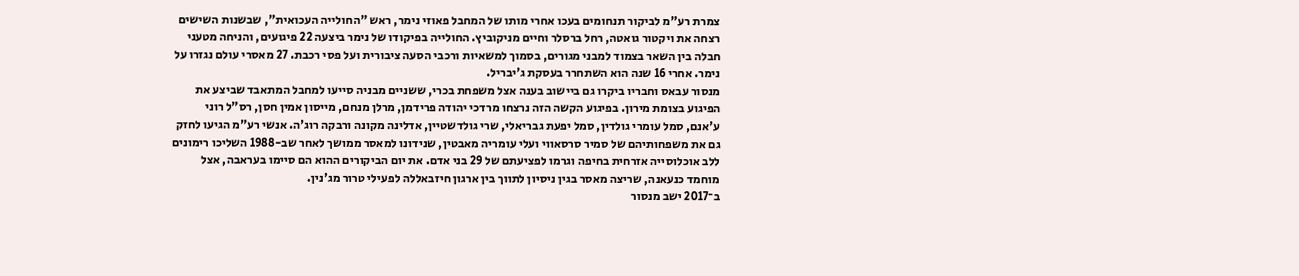צמרת רע"מ לביקור תנחומים בעכו אחרי מותו של המחבל פאוזי נימר, ראש "החולייה העכואית", שבשנות השישים רצחה את ויקטור גואטה, רחל ברסלר וחיים מניקוביץ. החולייה בפיקודו של נימר ביצעה 22 פיגועים, והניחה מטעני חבלה בין השאר בצמוד למבני מגורים, בסמוך למשאיות ורכבי הסעה ציבורית ועל פסי רכבת. 27 מאסרי עולם נגזרו על נימר. אחרי 16 שנה הוא השתחרר בעסקת ג'יבריל.
מנסור עבאס וחבריו ביקרו גם ביישוב בענה אצל משפחת בכרי, ששניים מבניה סייעו למחבל המתאבד שביצע את הפיגוע בצומת מירון. בפיגוע הקשה הזה נרצחו מרדכי יהודה פרידמן, מרלן מנחם, מייסון אמין חסן, רס"ל רוני ע'אנם, סמל עומרי גולדין, סמל יפעת גבריאלי, שרי גולדשטיין, אדלינה מקונה ורבקה רוג'ה. אנשי רע"מ הגיעו לחזק גם את משפחותיהם של סמיר סרסאווי ועלי עומריה מאבטין, שנידונו למאסר ממושך לאחר שב-1988 השליכו רימונים ללב אוכלוסייה אזרחית בחיפה וגרמו לפציעתם של 29 בני אדם. את יום הביקורים ההוא הם סיימו בעראבה, אצל מוחמד כנעאנה, שריצה מאסר בגין ניסיון לתווך בין ארגון חיזבאללה לפעילי טרור מג'נין.
ב־2017 ישב מנסור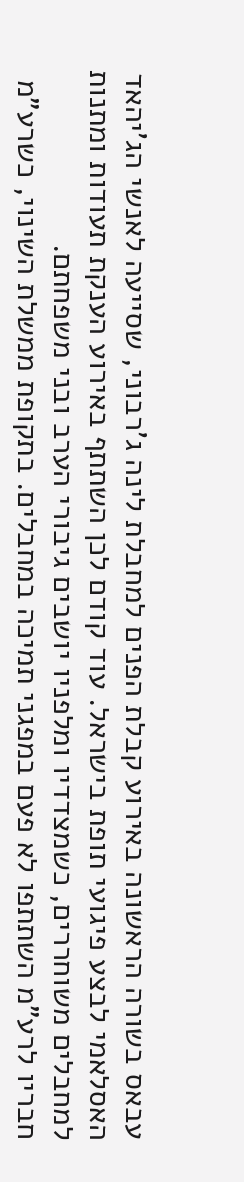עבאס בשורה הראשונה באירוע קבלת הפנים למחבלת לינה ג'רבוני, שסייעה לאנשי הג'יהאד האסלאמי לבצע פיגועי תופת בישראל. עוד קודם לכן השתתף באירוע הענקת תעודות ומתנות למחבלים משוחררים, כשמצדדיו ומלפניו יושבים גיבורי הערב ובני משפחתם.
חבריו לרע"מ השתתפו לא פעם במפגני תמיכה במחבלים. בתקופת ממשלת השינוי, כשרע"מ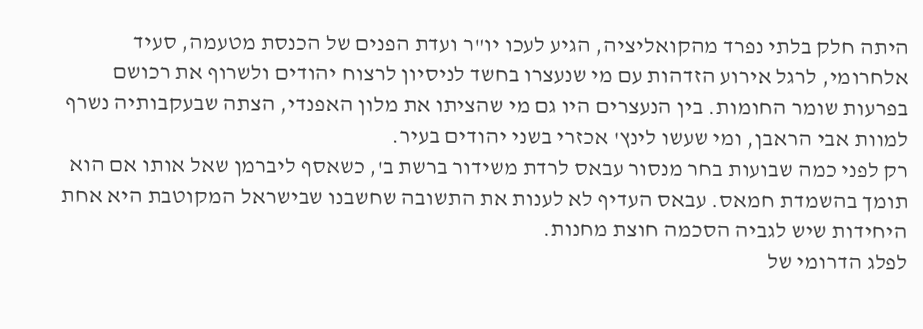היתה חלק בלתי נפרד מהקואליציה, הגיע לעכו יו"ר ועדת הפנים של הכנסת מטעמה, סעיד אלחרומי, לרגל אירוע הזדהות עם מי שנעצרו בחשד לניסיון לרצוח יהודים ולשרוף את רכושם בפרעות שומר החומות. בין הנעצרים היו גם מי שהציתו את מלון האפנדי, הצתה שבעקבותיה נשרף למוות אבי הראבן, ומי שעשו לינץ' אכזרי בשני יהודים בעיר.
רק לפני כמה שבועות בחר מנסור עבאס לרדת משידור ברשת ב', כשאסף ליברמן שאל אותו אם הוא תומך בהשמדת חמאס. עבאס העדיף לא לענות את התשובה שחשבנו שבישראל המקוטבת היא אחת היחידות שיש לגביה הסכמה חוצת מחנות.
לפלג הדרומי של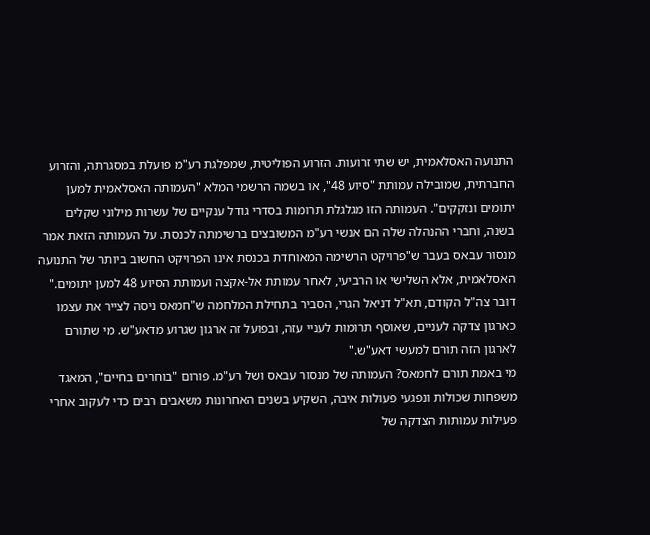התנועה האסלאמית, יש שתי זרועות. הזרוע הפוליטית, שמפלגת רע"מ פועלת במסגרתה, והזרוע החברתית, שמובילה עמותת "סיוע 48", או בשמה הרשמי המלא "העמותה האסלאמית למען יתומים ונזקקים". העמותה הזו מגלגלת תרומות בסדרי גודל ענקיים של עשרות מילוני שקלים בשנה, וחברי ההנהלה שלה הם אנשי רע"מ המשובצים ברשימתה לכנסת. על העמותה הזאת אמר מנסור עבאס בעבר ש"פרויקט הרשימה המאוחדת בכנסת אינו הפרויקט החשוב ביותר של התנועה האסלאמית, אלא השלישי או הרביעי, לאחר עמותת אל-אקצה ועמותת הסיוע 48 למען יתומים."
דובר צה"ל הקודם, תא"ל דניאל הגרי, הסביר בתחילת המלחמה ש"חמאס ניסה לצייר את עצמו כארגון צדקה לעניים, שאוסף תרומות לעניי עזה, ובפועל זה ארגון שגרוע מדאע"ש. מי שתורם לארגון הזה תורם למעשי דאע"ש."
מי באמת תורם לחמאס? העמותה של מנסור עבאס ושל רע"מ. פורום "בוחרים בחיים", המאגד משפחות שכולות ונפגעי פעולות איבה, השקיע בשנים האחרונות משאבים רבים כדי לעקוב אחרי פעילות עמותות הצדקה של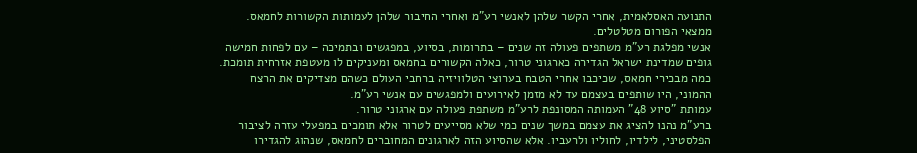התנועה האסלאמית, אחרי הקשר שלהן לאנשי רע"מ ואחרי החיבור שלהן לעמותות הקשורות לחמאס. ממצאי הפורום מטלטלים.
אנשי מפלגת רע"מ משתפים פעולה זה שנים – בתרומות, בסיוע, במפגשים ובתמיכה – עם לפחות חמישה גופים שמדינת ישראל הגדירה כארגוני טרור, כאלה הקשורים בחמאס ומעניקים לו מעטפת אזרחית תומכת. כמה מבכירי חמאס, שכיכבו אחרי הטבח בערוצי הטלוויזיה ברחבי העולם כשהם מצדיקים את הרצח ההמוני, היו שותפים בעצמם עד לא מזמן לאירועים ולמפגשים עם אנשי רע"מ.
עמותת "סיוע 48" העמותה המסונפת לרע"מ משתפת פעולה עם ארגוני טרור.
ברע"מ נהנו להציג את עצמם במשך שנים כמי שלא מסייעים לטרור אלא תומכים במפעלי עזרה לציבור הפלסטיני, לילדיו, לחוליו ולרעביו. אלא שהסיוע הזה לארגונים המחוברים לחמאס, שנהוג להגדירו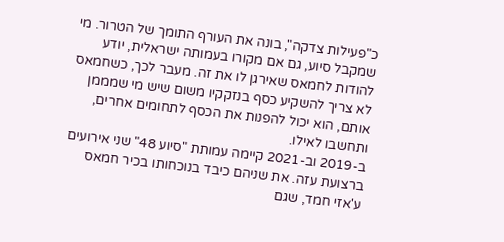כ"פעילות צדקה", בונה את העורף התומך של הטרור. מי שמקבל סיוע, גם אם מקורו בעמותה ישראלית, יודע להודות לחמאס שאירגן לו את זה. מעבר לכך, כשחמאס לא צריך להשקיע כסף בנזקקיו משום שיש מי שמממן אותם, הוא יכול להפנות את הכסף לתחומים אחרים, ותחשבו לאילו.
ב-2019 וב-2021 קיימה עמותת "סיוע 48" שני אירועים ברצועת עזה. את שניהם כיבד בנוכחותו בכיר חמאס ע'אזי חמד, שגם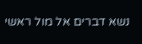נשא דברים אל מול ראשי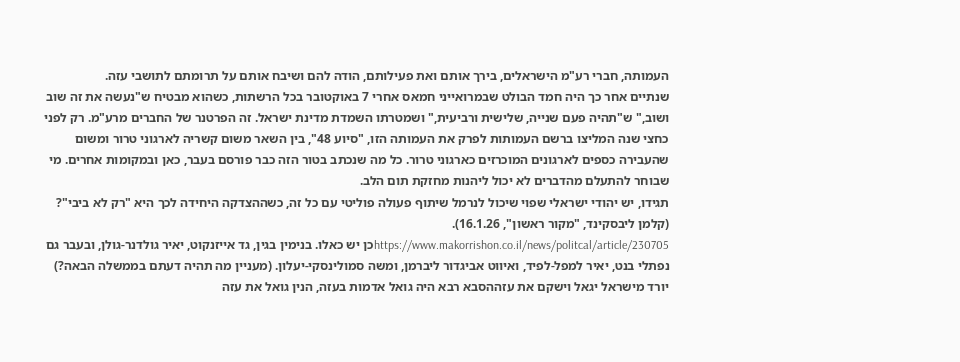העמותה, חברי רע"מ הישראלים, בירך אותם ואת פעילותם, הודה להם ושיבח אותם על תרומתם לתושבי עזה.
שנתיים אחר כך היה חמד הבולט שבמרואייני חמאס אחרי 7 באוקטובר בכל הרשתות, כשהוא מבטיח ש"נעשה את זה שוב ושוב," ש"תהיה פעם שנייה, שלישית ורביעית," ושמטרתו השמדת מדינת ישראל. זה הפרטנר של החברים מרע"מ. רק לפני כחצי שנה המליצו ברשם העמותות לפרק את העמותה הזו, "סיוע 48", בין השאר משום קשריה לארגוני טרור ומשום שהעבירה כספים לארגונים המוכרזים כארגוני טרור. כל מה שנכתב בטור הזה כבר פורסם בעבר, כאן ובמקומות אחרים. מי שבוחר להתעלם מהדברים לא יכול ליהנות מחזקת תום הלב.
תגידו, יש יהודי ישראלי שפוי שיכול לנרמל שיתוף פעולה פוליטי עם כל זה, כשההצדקה היחידה לכך היא "רק לא ביבי"?
(קלמן ליבסקינד, "מקור ראשון", 16.1.26).
https://www.makorrishon.co.il/news/politcal/article/230705כן יש כאלו. בנימין בגין, גד אייזנקוט, יאיר גולדנר-גולן, ובעבר גם נפתלי בנט, יאיר למפל-לפיד, ואיווט אביגדור ליברמן, ומשה סמולינסקי-יעלון. (מעניין מה תהיה דעתם בממשלה הבאה?)
יורד מישראל יגאל וישקם את עזההסבא רבא היה גואל אדמות בעזה, הנין גואל את עזה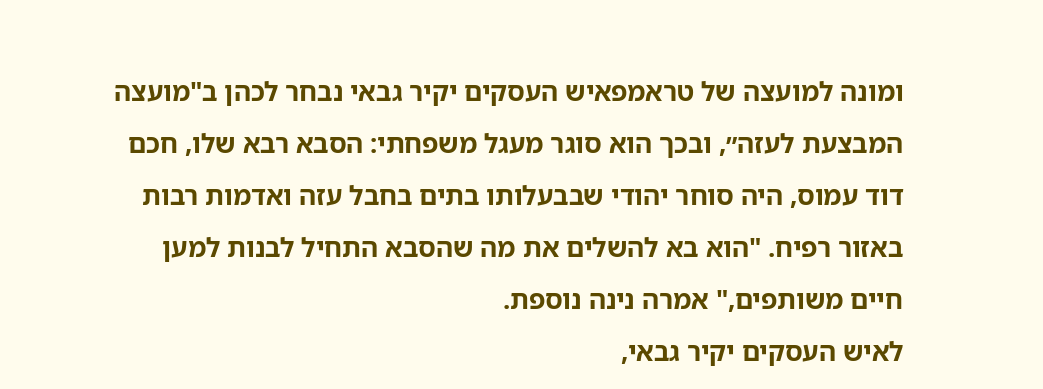ומונה למועצה של טראמפאיש העסקים יקיר גבאי נבחר לכהן ב"מועצה המבצעת לעזה״, ובכך הוא סוגר מעגל משפחתי: הסבא רבא שלו, חכם דוד עמוס, היה סוחר יהודי שבבעלותו בתים בחבל עזה ואדמות רבות באזור רפיח. "הוא בא להשלים את מה שהסבא התחיל לבנות למען חיים משותפים," אמרה נינה נוספת.
לאיש העסקים יקיר גבאי,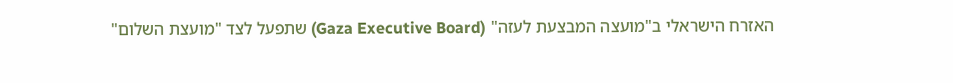האזרח הישראלי ב"מועצה המבצעת לעזה" (Gaza Executive Board) שתפעל לצד "מועצת השלום"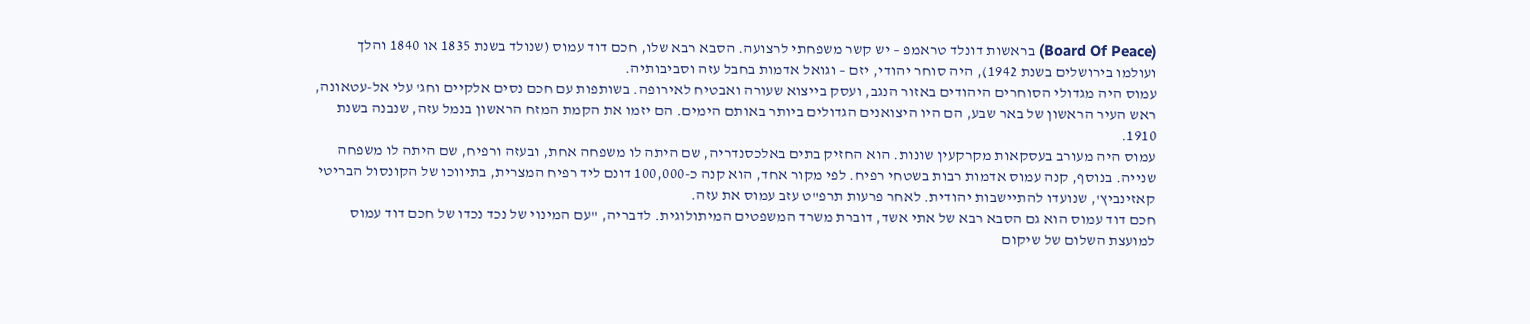(Board Of Peace) בראשות דונלד טראמפ – יש קשר משפחתי לרצועה. הסבא רבא שלו, חכם דוד עמוס (שנולד בשנת 1835 או 1840 והלך ועולמו בירושלים בשנת 1942), היה סוחר יהודי, יזם – וגואל אדמות בחבל עזה וסביבותיה.
עמוס היה מגדולי הסוחרים היהודים באזור הנגב, ועסק בייצוא שעורה ואבטיח לאירופה. בשותפות עם חכם נסים אלקיים וחג' עלי אל-עטאונה, ראש העיר הראשון של באר שבע, הם היו היצואנים הגדולים ביותר באותם הימים. הם יזמו את הקמת המזח הראשון בנמל עזה, שנבנה בשנת 1910.
עמוס היה מעורב בעסקאות מקרקעין שונות. הוא החזיק בתים באלכסנדריה, שם היתה לו משפחה אחת, ובעזה ורפיח, שם היתה לו משפחה שנייה. בנוסף, קנה עמוס אדמות רבות בשטחי רפיח. לפי מקור אחד, הוא קנה כ-100,000 דונם ליד רפיח המצרית, בתיווכו של הקונסול הבריטי קאזינביץ', שנועדו להתיישבות יהודית. לאחר פרעות תרפ"ט עזב עמוס את עזה.
חכם דוד עמוס הוא גם הסבא רבא של אתי אשד, דוברת משרד המשפטים המיתולוגית. לדבריה, "עם המינוי של נכד נכדו של חכם דוד עמוס למועצת השלום של שיקום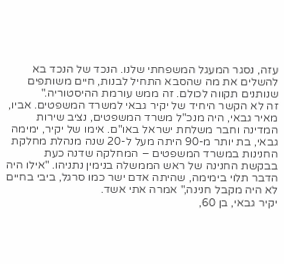עזה, נסגר המעגל המשפחתי שלנו. הנכד של הנכד בא להשלים את מה שהסבא התחיל לבנות, חיים משותפים שנותנים תקווה לכולם. זה ממש עורמת ההיסטוריה."
זה לא הקשר היחיד של יקיר גבאי למשרד המשפטים. אביו, מאיר גבאי, היה מנכ"ל משרד המשפטים, נציב שירות המדינה וחבר משלחת ישראל באו"ם. אימו של יקיר, ימימה גבאי, בת יותר מ-90 היתה מעל ל-20 שנה מנהלת מחלקת החנינות במשרד המשפטים – המחלקה שדנה כעת בבקשת החנינה של ראש הממשלה בנימין נתניהו. "אילו היה הדבר תלוי בימימה, שהיתה אדם ישר כמו סרגל, ביבי בחיים לא היה מקבל חנינה," אמרה אתי אשד.
יקיר גבאי, בן 60,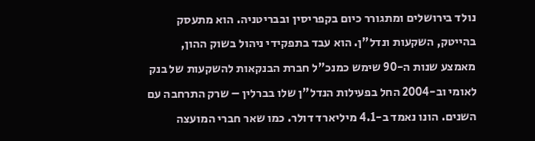נולד בירושלים ומתגורר כיום בקפריסין ובבריטניה. הוא מתעסק בהייטק, השקעות ונדל"ן. הוא עבד בתפקידי ניהול בשוק ההון, מאמצע שנות ה-90 שימש כמנכ"ל חברת הבנקאות להשקעות של בנק לאומי וב-2004 החל בפעילות הנדל"ן שלו בברלין – שרק התרחבה עם השנים. הונו נאמד ב-4.1 מיליארד דולר. כמו שאר חברי המועצה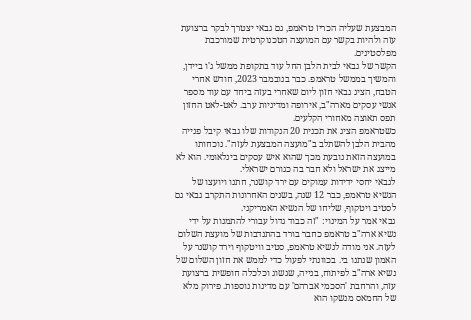המבצעת שעליה הכריז טראמפ, גם גבאי יצטרך לבקר ברצועת עזה ולהיות בקשר עם המועצה הטכנוקרטית שמורכבת מפלסטינים.
הקשר של גבאי לבית הלבן החל עוד בתקופת ממשל ג'ו ביידן, והמשיך בממשל טראמפ. כבר בנובמבר 2023, חודש אחרי הטבח, הציג גבאי חזון ליום שאחרי בעזה ביחד עם עוד מספר אנשי עסקים מארה"ב, אירופה ומדיניות ערב. לאט-לאט החזון תפס תאוצה מאחורי הקלעים.
כשטראמפ הציג את תכנית 20 הנקודות שלו גבאי קיבל פנייה מהבית הלבן להשתלב ב"מועצה המבצעת לעזה". נוכחותו במועצה הזאת נובעת מכך שהוא איש עסקים בינלאומי. הוא לא מייצג את ישראל ולא חבר בה כגורם ישראלי.
לגבאי יחסי ידידות עמוקים עם ירד קושנר, חתנו ויועצו של הנשיא טראמפ, כבר 12 שנה, בשנים האחרונות התקרב גבאי גם לסטיב ויטקוף, שליחו של הנשיא האמריקני.
גבאי אמר על המינוי: "זה כבוד גדול עבורי להתמנות על ידי נשיא ארה"ב טראמפ כחבר בורד בהתנדבות של מועצת השלום לעזה. אני מודה לנשיא טראמפ, סטיב וויטקוף וירד קושנר על האמון שנתנו בי. בכוונתי לפעול כדי לממש את חזון השלום של נשיא ארה"ב לפיתוח, בנייה, שגשוג וכלכלה חופשית ברצועת עזה, והרחבת 'הסכמי אברהם' עם מדינות נוספות. פירוק מלא של החמאס מנשקו הוא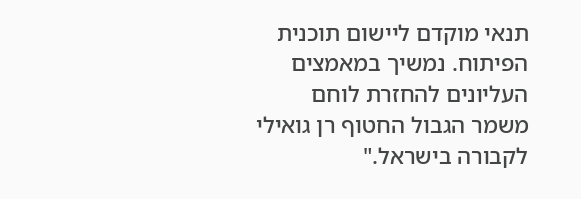תנאי מוקדם ליישום תוכנית הפיתוח. נמשיך במאמצים העליונים להחזרת לוחם משמר הגבול החטוף רן גואילי לקבורה בישראל."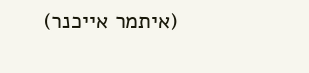(איתמר אייכנר)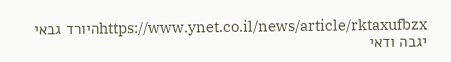https://www.ynet.co.il/news/article/rktaxufbzxהיורד גבאי יגבה ודאי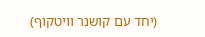(יחד עם קושנר וויטקוף)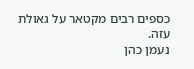כספים רבים מקטאר על גאולת עזה.
נעמן כהן